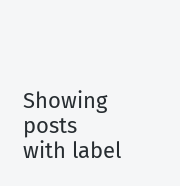Showing posts with label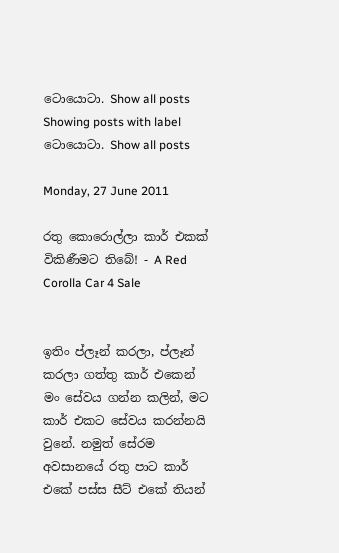ටොයොටා. Show all posts
Showing posts with label ටොයොටා. Show all posts

Monday, 27 June 2011

රතු කොරොල්ලා කාර් එකක් විකිණීමට තිබේ! - A Red Corolla Car 4 Sale


ඉතිං ප්ලෑන් කරලා, ප්ලෑන් කරලා ගත්තු කාර් එකෙන් මං සේවය ගන්න කලින්, මට කාර් එකට සේවය කරන්නයි වුනේ. නමුත් සේරම අවසානයේ රතු පාට කාර් එකේ පස්ස සීට් එකේ තියන්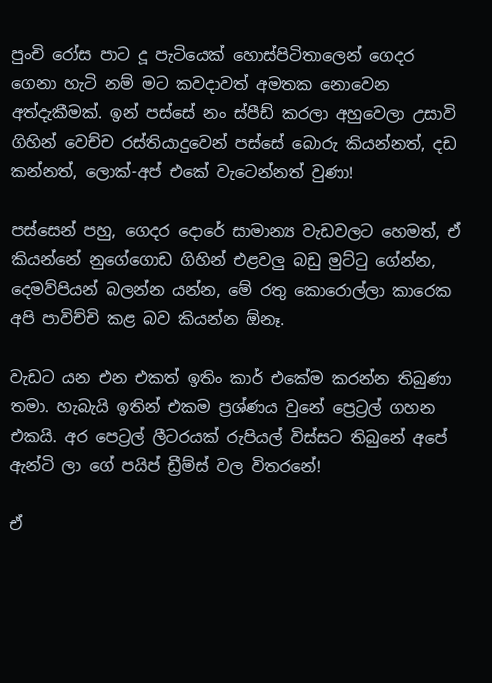පුංචි රෝස පාට දූ පැටියෙක් හොස්පිටිතාලෙන් ගෙදර ගෙනා හැටි නම් මට කවදාවත් අමතක නොවෙන අත්දැකීමක්. ඉන් පස්සේ නං ස්පීඩ් කරලා අහුවෙලා උසාවි ගිහින් වෙච්ච රස්තියාදුවෙන් පස්සේ බොරු කියන්නත්, දඩ කන්නත්, ලොක්-අප් එකේ වැටෙන්නත් වුණා!

පස්සෙන් පහු, ගෙදර දොරේ සාමාන්‍ය වැඩවලට හෙමත්, ඒ කියන්නේ නුගේගොඩ ගිහින් එළවලු බඩු මුට්ටු ගේන්න, දෙමව්පියන් බලන්න යන්න, මේ රතු කොරොල්ලා කාරෙක අපි පාවිච්චි කළ බව කියන්න ඕනෑ.

වැඩට යන එන එකත් ඉතිං කාර් එකේම කරන්න තිබුණා තමා. හැබැයි ඉතින් එකම ප්‍රශ්ණය වුනේ ප්‍රෙට්‍රල් ගහන එකයි. අර පෙට්‍රල් ලීටරයක් රුපියල් විස්සට තිබුනේ අපේ ඇන්ටි ලා ගේ පයිප් ඩ්‍රීම්ස් වල විතරනේ!

ඒ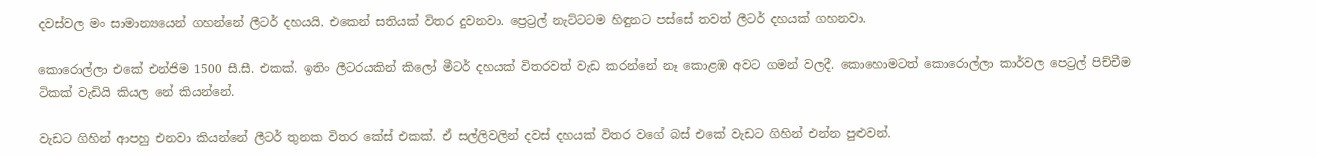දවස්වල මං සාමාන්‍යයෙන් ගහන්නේ ලීටර් දහයයි. එකෙන් සතියක් විතර දුවනවා. ප්‍රෙට්‍රල් නැට්ටටම හිඳුනට පස්සේ තවත් ලීටර් දහයක් ගහනවා.

කොරොල්ලා එකේ එන්ජිම 1500 සී.සී. එකක්. ඉතිං ලීටරයකින් කිලෝ මීටර් දහයක් විතරවත් වැඩ කරන්නේ නෑ කොළඹ අවට ගමන් වලදී. කොහොමටත් කොරොල්ලා කාර්වල පෙට්‍රල් පිච්චීම ටිකක් වැඩියි කියල නේ කියන්නේ.

වැඩට ගිහින් ආපහු එනවා කියන්නේ ලීටර් තුනක විතර කේස් එකක්. ඒ සල්ලිවලින් දවස් දහයක් විතර වගේ බස් එකේ වැඩට ගිහින් එන්න පුළුවන්.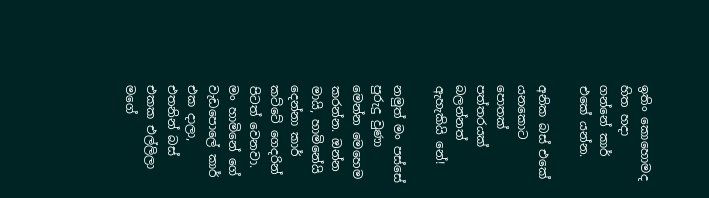ඉතිං කොහොමද හිත හදා ගන්නේ කාර් එකේ යන්න.

අනික බස් එකේ යනකොට පොතක් පත්තරයක් බලන්නත් ඇහැකියි නේ!

නමුත් මං පස්සේ පුරුදු වුණා මෙන්න මෙහෙම කරන්න. ඔන්න මායි, හාමිනේයි දෙන්නා කාර් කට්ටේ ගෙදරින් පිටත් වෙනවා. මං හාමිනේ ගේ වැඩපොලේ කාර් එක දාලා, එතනින් බස් එකක එල්ලිලා මගේ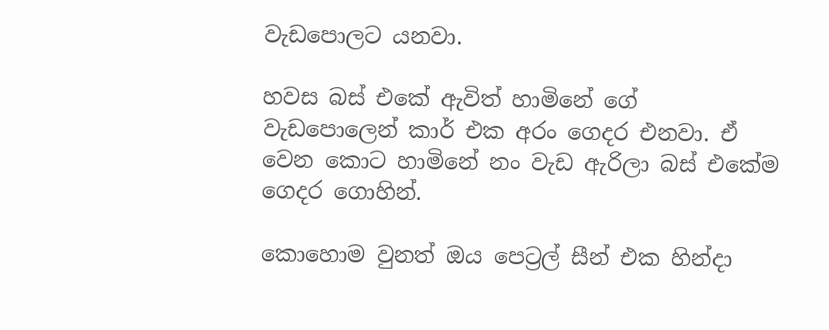වැඩපොලට යනවා.

හවස බස් එකේ ඇවිත් හාමිනේ ගේ වැඩපොලෙන් කාර් එක අරං ගෙදර එනවා. ඒ වෙන කොට හාමිනේ නං වැඩ ඇරිලා බස් එකේම ගෙදර ගොහින්.

කොහොම වුනත් ඔය පෙට්‍රල් සීන් එක හින්දා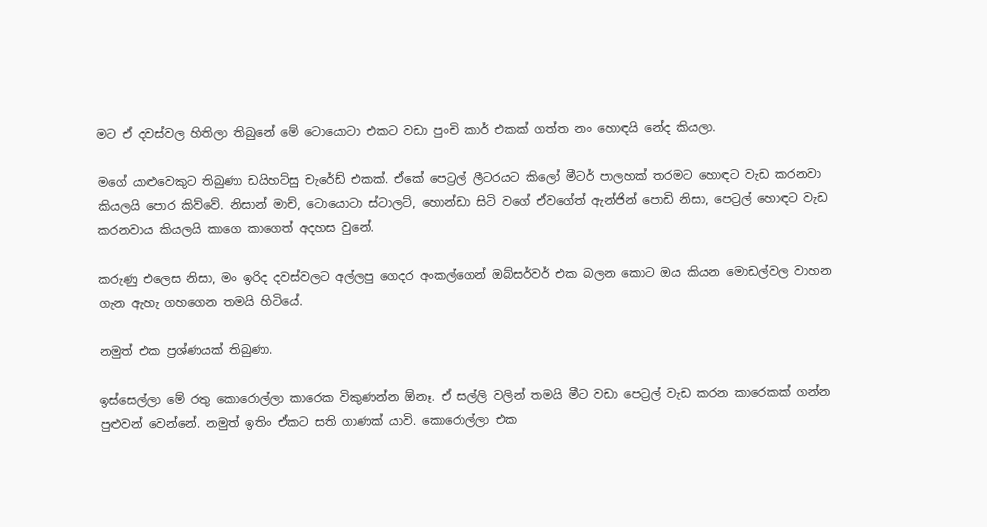මට ඒ දවස්වල හිතිලා තිබුනේ මේ ටොයොටා එකට වඩා පුංචි කාර් එකක් ගත්ත නං හොඳයි නේද කියලා.

මගේ යාළුවෙකුට තිබුණා ඩයිහට්සු චැරේඩ් එකක්. ඒකේ පෙට්‍රල් ලීටරයට කිලෝ මීටර් පාලහක් තරමට හොඳට වැඩ කරනවා කියලයි පොර කිව්වේ. නිසාන් මාච්, ටොයොටා ස්ටාලට්, හොන්ඩා සිටි වගේ ඒවගේත් ඇන්ජින් පොඩි නිසා, පෙට්‍රල් හොඳට වැඩ කරනවාය කියලයි කාගෙ කාගෙත් අදහස වුනේ.

කරුණු එලෙස නිසා, මං ඉරිද දවස්වලට අල්ලපු ගෙදර අංකල්ගෙන් ඔබ්සර්වර් එක බලන කොට ඔය කියන මොඩල්වල වාහන ගැන ඇහැ ගහගෙන තමයි හිටියේ.

නමුත් එක ප්‍රශ්ණයක් තිබුණා.

ඉස්සෙල්ලා මේ රතු කොරොල්ලා කාරෙක විකුණන්න ඕනෑ. ඒ සල්ලි වලින් තමයි මීට වඩා පෙට්‍රල් වැඩ කරන කාරෙකක් ගන්න පුළුවන් වෙන්නේ. නමුත් ඉතිං ඒකට සති ගාණක් යාවි. කොරොල්ලා එක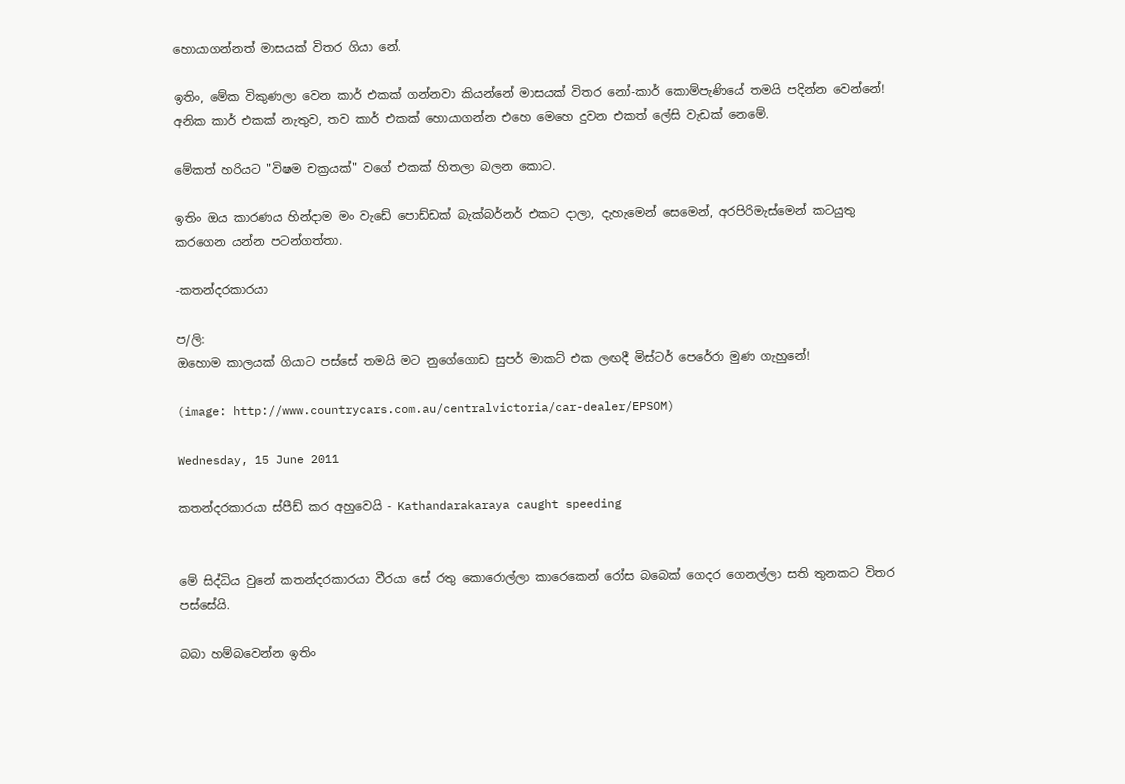හොයාගන්නත් මාසයක් විතර ගියා නේ.

ඉතිං, මේක විකුණලා වෙන කාර් එකක් ගන්නවා කියන්නේ මාසයක් විතර නෝ-කාර් කොම්පැණියේ තමයි පදින්න වෙන්නේ! අනික කාර් එකක් නැතුව, තව කාර් එකක් හොයාගන්න එහෙ මෙහෙ දුවන එකත් ලේසි වැඩක් නෙමේ.

මේකත් හරියට "විෂම චක්‍රයක්" වගේ එකක් හිතලා බලන කොට.

ඉතිං ඔය කාරණය හින්දාම මං වැඩේ පොඩ්ඩක් බැක්බර්නර් එකට දාලා, දැහැමෙන් සෙමෙන්, අරපිරිමැස්මෙන් කටයුතු කරගෙන යන්න පටන්ගත්තා.

-කතන්දරකාරයා

ප/ලි:
ඔහොම කාලයක් ගියාට පස්සේ තමයි මට නුගේගොඩ සුපර් මාකට් එක ලඟදී මිස්ටර් පෙරේරා මුණ ගැහුනේ!

(image: http://www.countrycars.com.au/centralvictoria/car-dealer/EPSOM)

Wednesday, 15 June 2011

කතන්දරකාරයා ස්පීඩ් කර අහුවෙයි - Kathandarakaraya caught speeding


මේ සිද්ධිය වුනේ කතන්දරකාරයා වීරයා සේ රතු කොරොල්ලා කාරෙකෙන් රෝස බබෙක් ගෙදර ගෙනල්ලා සති තුනකට විතර පස්සේයි.

බබා හම්බවෙන්න ඉතිං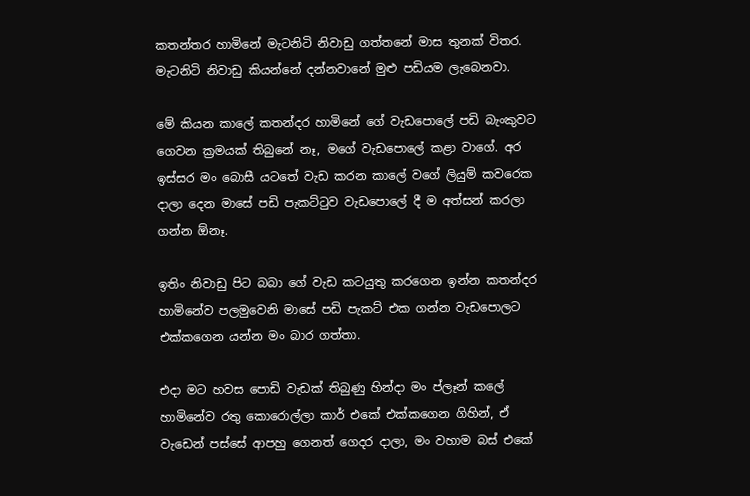කතන්තර හාමිනේ මැටනිටි නිවාඩු ගත්තනේ මාස තුනක් විතර. මැටනිටි නිවාඩු කියන්නේ දන්නවානේ මුළු පඩියම ලැබෙනවා.

මේ කියන කාලේ කතන්දර හාමිනේ ගේ වැඩපොලේ පඩි බැංකුවට ගෙවන ක්‍රමයක් තිබුනේ නෑ, මගේ වැඩපොලේ කළා වාගේ. අර ඉස්සර මං බොසී යටතේ වැඩ කරන කාලේ වගේ ලියුම් කවරෙක දාලා දෙන මාසේ පඩි පැකට්ටුව වැඩපොලේ දී ම අත්සන් කරලා ගන්න ඕනෑ.

ඉතිං නිවාඩු පිට බබා ගේ වැඩ කටයුතු කරගෙන ඉන්න කතන්දර හාමිනේව පලමුවෙනි මාසේ පඩි පැකට් එක ගන්න වැඩපොලට එක්කගෙන යන්න මං බාර ගත්තා.

එදා මට හවස පොඩි වැඩක් තිබුණු හින්දා මං ප්ලෑන් කලේ හාමිනේව රතු කොරොල්ලා කාර් එකේ එක්කගෙන ගිහින්, ඒ වැඩෙන් පස්සේ ආපහු ගෙනත් ගෙදර දාලා, මං වහාම බස් එකේ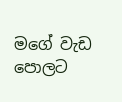මගේ වැඩ පොලට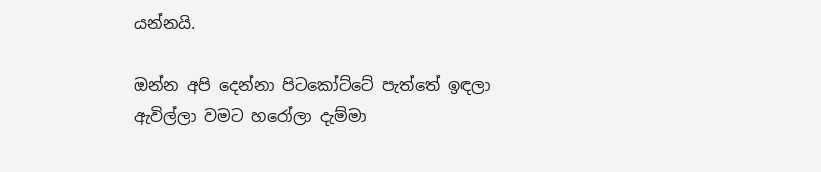යන්නයි.

ඔන්න අපි දෙන්නා පිටකෝට්ටේ පැත්තේ ඉඳලා ඇවිල්ලා වමට හරෝලා දැම්මා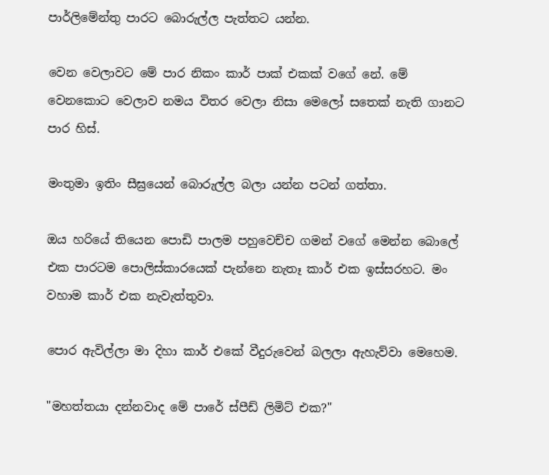පාර්ලිමේන්තු පාරට බොරුල්ල පැත්තට යන්න.

වෙන වෙලාවට මේ පාර නිකං කාර් පාක් එකක් වගේ නේ. මේ වෙනකොට වෙලාව නමය විතර වෙලා නිසා මෙලෝ සතෙක් නැති ගානට පාර හිස්.

මංතුමා ඉතිං සීඝ්‍රයෙන් බොරුල්ල බලා යන්න පටන් ගත්තා.

ඔය හරියේ තියෙන පොඩි පාලම පහුවෙච්ච ගමන් වගේ මෙන්න බොලේ එක පාරටම පොලිස්කාරයෙක් පැන්නෙ නැතෑ කාර් එක ඉස්සරහට. මං වහාම කාර් එක නැවැත්තුවා.

පොර ඇවිල්ලා මා දිහා කාර් එකේ වීදුරුවෙන් බලලා ඇහැව්වා මෙහෙම.

"මහත්තයා දන්නවාද මේ පාරේ ස්පීඩ් ලිමිට් එක?"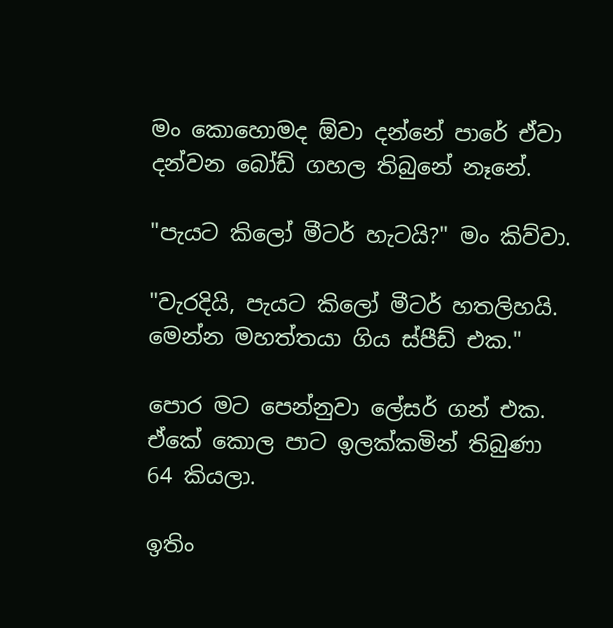මං කොහොමද ඕවා දන්නේ පාරේ ඒවා දන්වන බෝඩ් ගහල තිබුනේ නෑනේ.

"පැයට කිලෝ මීටර් හැටයි?" මං කිව්වා.

"වැරදියි, පැයට කිලෝ මීටර් හතලිහයි. මෙන්න මහත්තයා ගිය ස්පීඩ් එක."

පොර මට පෙන්නුවා ලේසර් ගන් එක. ඒකේ කොල පාට ඉලක්කමින් තිබුණා 64 කියලා.

ඉතිං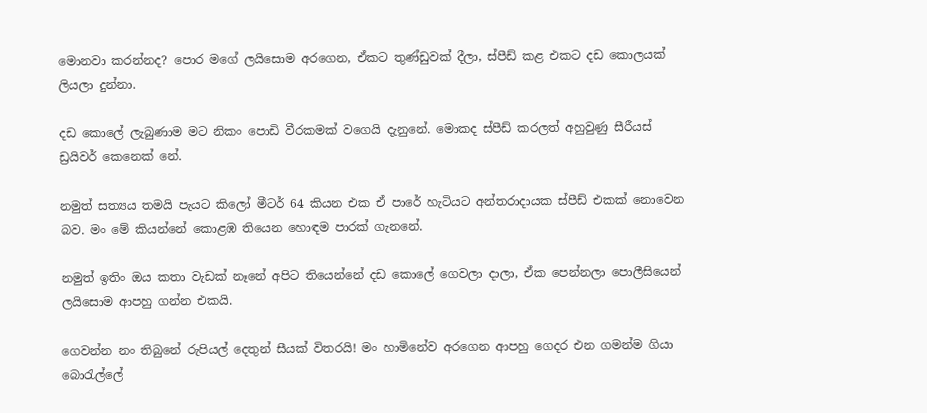මොනවා කරන්නද? පොර මගේ ලයිසොම අරගෙන, ඒකට තුණ්ඩුවක් දීලා, ස්පීඩ් කළ එකට දඩ කොලයක් ලියලා දුන්නා.

දඩ කොලේ ලැබුණාම මට නිකං පොඩි වීරකමක් වගෙයි දැනුනේ. මොකද ස්පීඩ් කරලත් අහුවුණු සීරීයස් ඩ්‍රයිවර් කෙනෙක් නේ.

නමුත් සත්‍යය තමයි පැයට කිලෝ මීටර් 64 කියන එක ඒ පාරේ හැටියට අන්තරාදායක ස්පීඩ් එකක් නොවෙන බව. මං මේ කියන්නේ කොළඹ තියෙන හොඳම පාරක් ගැනනේ.

නමුත් ඉතිං ඔය කතා වැඩක් නෑනේ අපිට තියෙන්නේ දඩ කොලේ ගෙවලා දාලා, ඒක පෙන්නලා පොලීසියෙන් ලයිසොම ආපහු ගන්න එකයි.

ගෙවන්න නං තිබුනේ රුපියල් දෙතුන් සීයක් විතරයි! මං හාමිනේව අරගෙන ආපහු ගෙදර එන ගමන්ම ගියා බොරැල්ලේ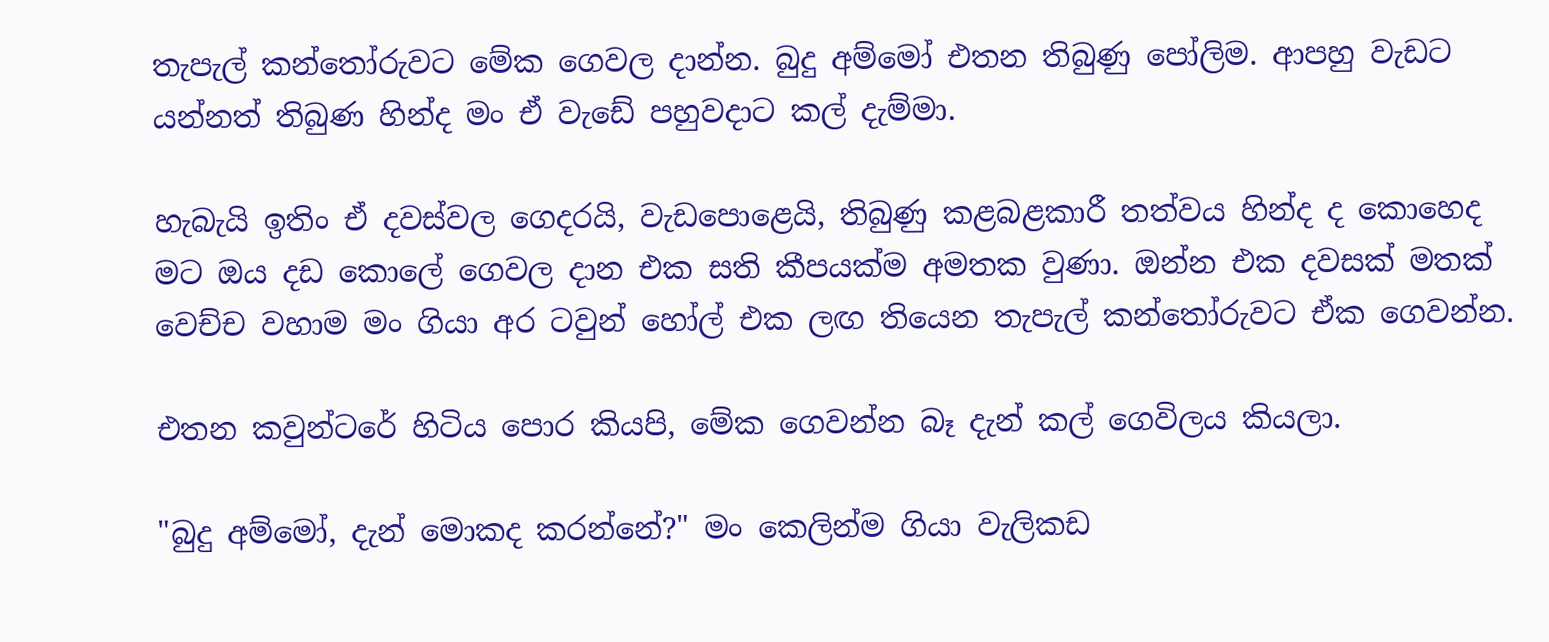තැපැල් කන්තෝරුවට මේක ගෙවල දාන්න. බුදු අම්මෝ එතන තිබුණු පෝලිම. ආපහු වැඩට යන්නත් තිබුණ හින්ද මං ඒ වැඩේ පහුවදාට කල් දැම්මා.

හැබැයි ඉතිං ඒ දවස්වල ගෙදරයි, වැඩපොළෙයි, තිබුණු කළබළකාරී තත්වය හින්ද ද කොහෙද මට ඔය දඩ කොලේ ගෙවල දාන එක සති කීපයක්ම අමතක වුණා. ඔන්න එක දවසක් මතක් වෙච්ච වහාම මං ගියා අර ටවුන් හෝල් එක ලඟ තියෙන තැපැල් කන්තෝරුවට ඒක ගෙවන්න.

එතන කවුන්ටරේ හිටිය පොර කියපි, මේක ගෙවන්න බෑ දැන් කල් ගෙවිලය කියලා.

"බුදු අම්මෝ, දැන් මොකද කරන්නේ?" මං කෙලින්ම ගියා වැලිකඩ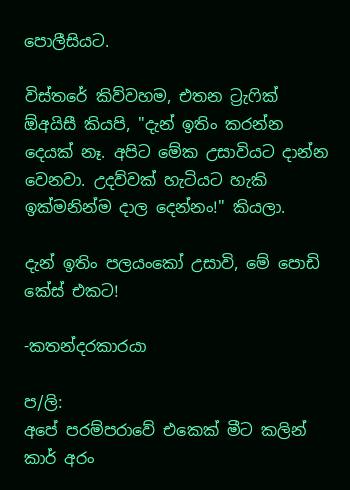පොලීසියට.

විස්තරේ කිව්වහම, එතන ට්‍රැෆික් ඕඅයිසී කියපි, "දැන් ඉතිං කරන්න දෙයක් නෑ. අපිට මේක උසාවියට දාන්න වෙනවා. උදව්වක් හැටියට හැකි ඉක්මනින්ම දාල දෙන්නං!" කියලා.

දැන් ඉතිං පලයංකෝ උසාවි, මේ පොඩි කේස් එකට!

-කතන්දරකාරයා

ප/ලි:
අපේ පරම්පරාවේ එකෙක් මීට කලින් කාර් අරං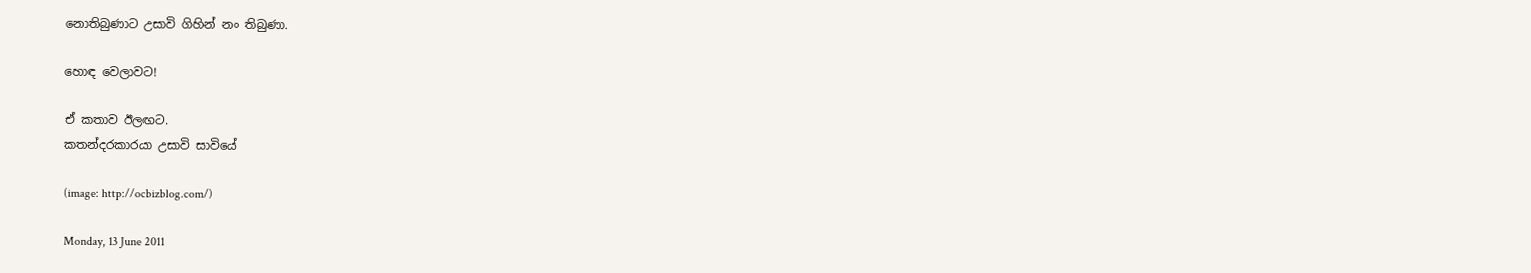නොතිබුණාට උසාවි ගිහින් නං තිබුණා.

හොඳ වෙලාවට!

ඒ කතාව ඊලඟට.
කතන්දරකාරයා උසාවි සාවියේ

(image: http://ocbizblog.com/)

Monday, 13 June 2011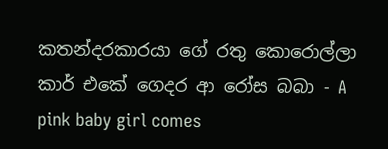කතන්දරකාරයා ගේ රතු කොරොල්ලා කාර් එකේ ගෙදර ආ රෝස බබා - A pink baby girl comes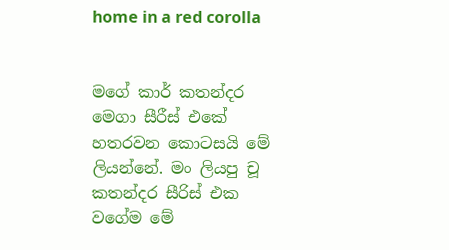home in a red corolla


මගේ කාර් කතන්දර මෙගා සීරීස් එකේ හතරවන කොටසයි මේ ලියන්නේ. මං ලියපු චූ කතන්දර සීරිස් එක වගේම මේ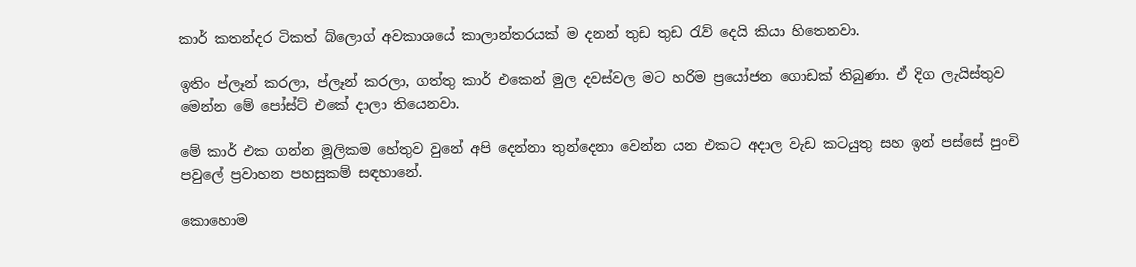කාර් කතන්දර ටිකත් බ්ලොග් අවකාශයේ කාලාන්තරයක් ම දනන් තුඩ තුඩ රැව් දෙයි කියා හිතෙනවා.

ඉතිං ප්ලෑන් කරලා, ප්ලෑන් කරලා, ගත්තු කාර් එකෙන් මුල දවස්වල මට හරිම ප්‍රයෝජන ගොඩක් තිබුණා. ඒ දිග ලැයිස්තුව මෙන්න මේ පෝස්ට් එකේ දාලා තියෙනවා.

මේ කාර් එක ගන්න මූලිකම හේතුව වුනේ අපි දෙන්නා තුන්දෙනා වෙන්න යන එකට අදාල වැඩ කටයුතු සහ ඉන් පස්සේ පුංචි පවුලේ ප්‍රවාහන පහසුකම් සඳහානේ.

කොහොම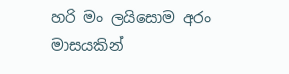හරි මං ලයිසොම අරං මාසයකින්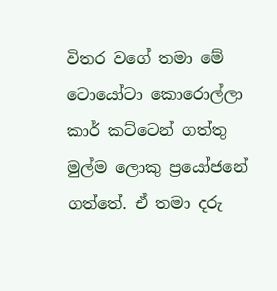විතර වගේ තමා මේ ටොයෝටා කොරොල්ලා කාර් කට්ටෙන් ගත්තු මුල්ම ලොකු ප්‍රයෝජනේ ගත්තේ. ඒ තමා දරු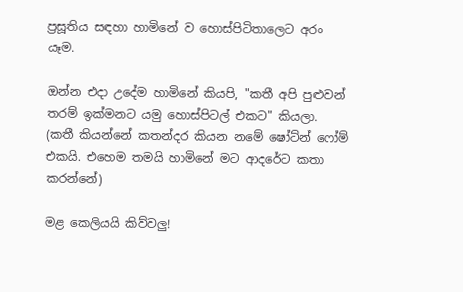ප්‍රසූතිය සඳහා හාමිනේ ව හොස්පිටිතාලෙට අරං යෑම.

ඔන්න එදා උදේම හාමිනේ කියපි, "කතී අපි පුළුවන් තරම් ඉක්මනට යමු හොස්පිටල් එකට" කියලා. (කතී කියන්නේ කතන්දර කියන නමේ ෂෝට්න් ෆෝම් එකයි. එහෙම තමයි හාමිනේ මට ආදරේට කතා කරන්නේ)

මළ කෙලියයි කිව්වලු!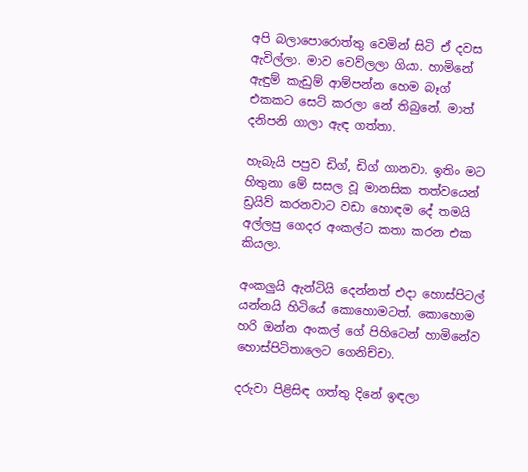අපි බලාපොරොත්තු වෙමින් සිටි ඒ දවස ඇවිල්ලා. මාව වෙව්ලලා ගියා. හාමිනේ ඇඳුම් කැඩුම් ආම්පන්න හෙම බෑග් එකකට සෙට් කරලා නේ තිබුනේ. මාත් දනිපනි ගාලා ඇඳ ගත්තා.

හැබැයි පපුව ඩිග්, ඩිග් ගානවා. ඉතිං මට හිතුනා මේ සසල වූ මානසික තත්වයෙන් ඩ්‍රයිව් කරනවාට වඩා හොඳම දේ තමයි අල්ලපු ගෙදර අංකල්ට කතා කරන එක කියලා.

අංකලුයි ඇන්ටියි දෙන්නත් එදා හොස්පිටල් යන්නයි හිටියේ කොහොමටත්. කොහොම හරි ඔන්න අංකල් ගේ පිහිටෙන් හාමිනේව හොස්පිටිතාලෙට ගෙනිච්චා.

දරුවා පිළිසිඳ ගත්තු දිනේ ඉඳලා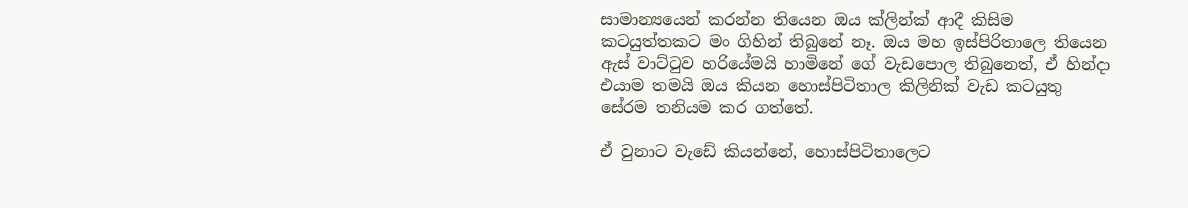සාමාන්‍යයෙන් කරන්න තියෙන ඔය ක්ලින්ක් ආදී කිසිම කටයුත්තකට මං ගිහින් තිබුනේ නෑ. ඔය මහ ඉස්පිරිතාලෙ තියෙන ඇස් වාට්ටුව හරියේමයි හාමිනේ ගේ වැඩපොල තිබුනෙත්, ඒ හින්දා එයාම තමයි ඔය කියන හොස්පිටිතාල කිලිනික් වැඩ කටයුතු සේරම තනියම කර ගත්තේ.

ඒ වුනාට වැඩේ කියන්නේ, හොස්පිටිතාලෙට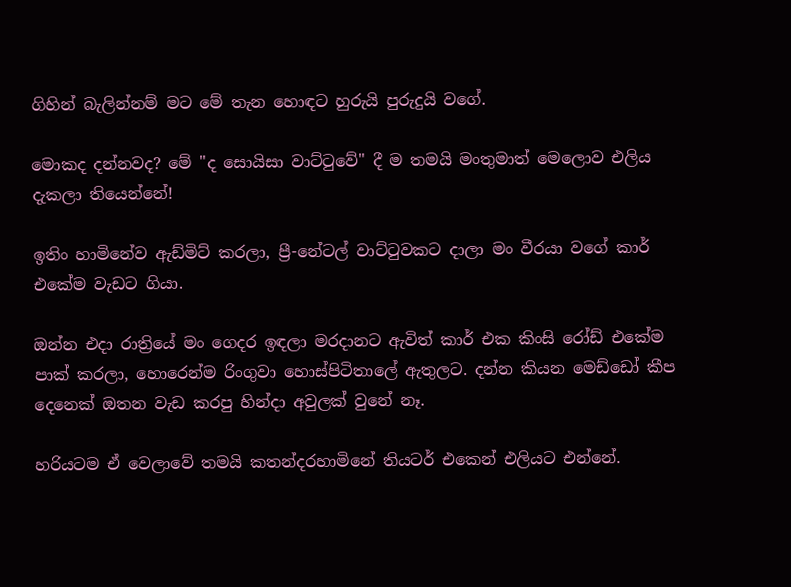ගිහින් බැලින්නම් මට මේ තැන හොඳට හුරුයි පුරුදුයි වගේ.

මොකද දන්නවද? මේ "ද සොයිසා වාට්ටුවේ" දී ම තමයි මංතුමාත් මෙලොව එලිය දැකලා තියෙන්නේ!

ඉතිං හාමිනේව ඇඩ්මිට් කරලා, ප්‍රී-නේටල් වාට්ටුවකට දාලා මං වීරයා වගේ කාර් එකේම වැඩට ගියා.

ඔන්න එදා රාත්‍රියේ මං ගෙදර ඉඳලා මරදානට ඇවිත් කාර් එක කිංසි රෝඩ් එකේම පාක් කරලා, හොරෙන්ම රිංගුවා හොස්පිටිතාලේ ඇතුලට. දන්න කියන මෙඩ්ඩෝ කීප දෙනෙක් ඔතන වැඩ කරපු හින්දා අවුලක් වුනේ නෑ.

හරියටම ඒ වෙලාවේ තමයි කතන්දරහාමිනේ තියටර් එකෙන් එලියට එන්නේ.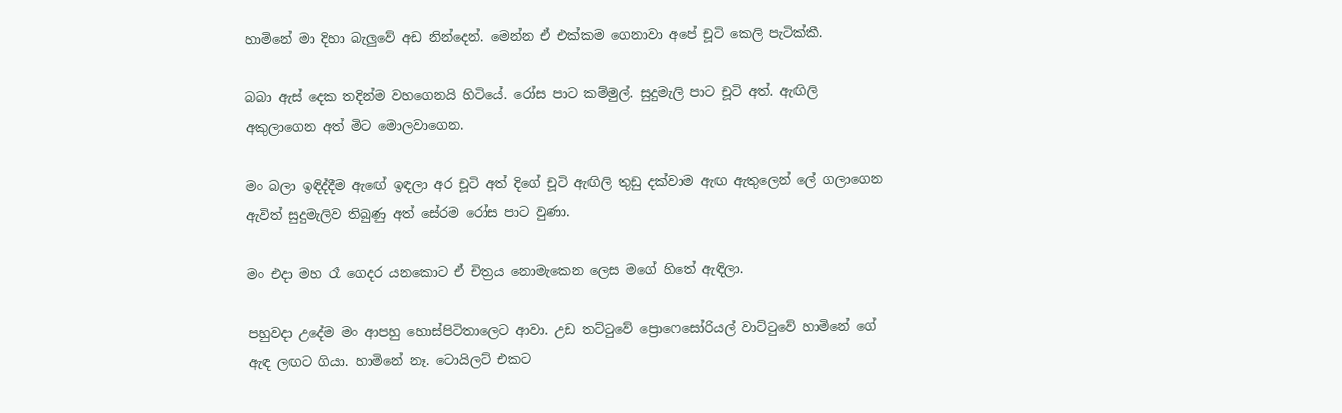හාමිනේ මා දිහා බැලුවේ අඩ නින්දෙන්. මෙන්න ඒ එක්කම ගෙනාවා අපේ චූටි කෙලි පැටික්කී.

බබා ඇස් දෙක තදින්ම වහගෙනයි හිටියේ. රෝස පාට කම්මුල්. සුදුමැලි පාට චූටි අත්. ඇඟිලි අකුලාගෙන අත් මිට මොලවාගෙන.

මං බලා ඉඳිද්දීම ඇඟේ ඉඳලා අර චූටි අත් දිගේ චූටි ඇඟිලි තුඩු දක්වාම ඇඟ ඇතුලෙන් ලේ ගලාගෙන ඇවිත් සුදුමැලිව තිබුණු අත් සේරම රෝස පාට වුණා.

මං එදා මහ රෑ ගෙදර යනකොට ඒ චිත්‍රය නොමැකෙන ලෙස මගේ හිතේ ඇඳිලා.

පහුවදා උදේම මං ආපහු හොස්පිටිතාලෙට ආවා. උඩ තට්ටුවේ ප්‍රොෆෙසෝරියල් වාට්ටුවේ හාමිනේ ගේ ඇඳ ලඟට ගියා. හාමිනේ නෑ. ටොයිලට් එකට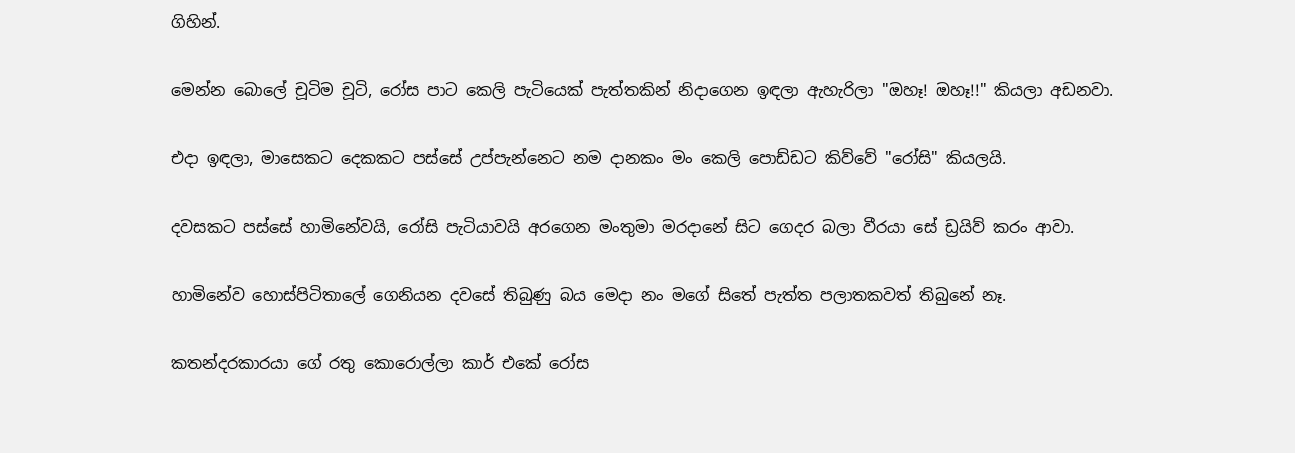ගිහින්.

මෙන්න බොලේ චූටිම චූටි, රෝස පාට කෙලි පැටියෙක් පැත්තකින් නිදාගෙන ඉඳලා ඇහැරිලා "ඔහෑ! ඔහෑ!!" කියලා අඩනවා.

එදා ඉඳලා, මාසෙකට දෙකකට පස්සේ උප්පැන්නෙට නම දානකං මං කෙලි පොඩ්ඩට කිව්වේ "රෝසි" කියලයි.

දවසකට පස්සේ හාමිනේවයි, රෝසි පැටියාවයි අරගෙන මංතුමා මරදානේ සිට ගෙදර බලා වීරයා සේ ඩ්‍රයිව් කරං ආවා.

හාමිනේව හොස්පිටිතාලේ ගෙනියන දවසේ තිබුණු බය මෙදා නං මගේ සිතේ පැත්ත පලාතකවත් තිබුනේ නෑ.

කතන්දරකාරයා ගේ රතු කොරොල්ලා කාර් එකේ රෝස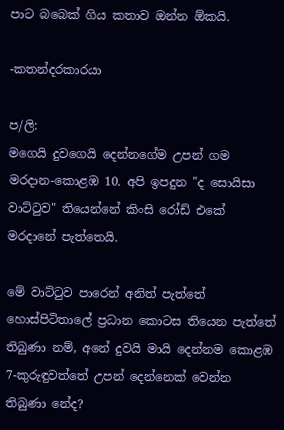පාට බබෙක් ගිය කතාව ඔන්න ඕකයි.

-කතන්දරකාරයා

ප/ලි:
මගෙයි දුවගෙයි දෙන්නගේම උපන් ගම මරදාන-කොළඹ 10. අපි ඉපදුන "ද සොයිසා වාට්ටුව" තියෙන්නේ කිංසි රෝඩ් එකේ මරදානේ පැත්තෙයි.

මේ වාට්ටුව පාරෙන් අනිත් පැත්තේ හොස්පිටිතාලේ ප්‍රධාන කොටස තියෙන පැත්තේ තිබුණා නම්, අනේ දුවයි මායි දෙන්නම කොළඹ 7-කුරුඳුවත්තේ උපන් දෙන්නෙක් වෙන්න තිබුණා නේද?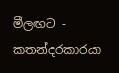මීලඟට - කතන්දරකාරයා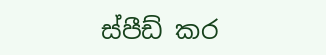ස්පීඩ් කර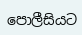පොලීසියට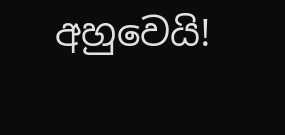අහුවෙයි!